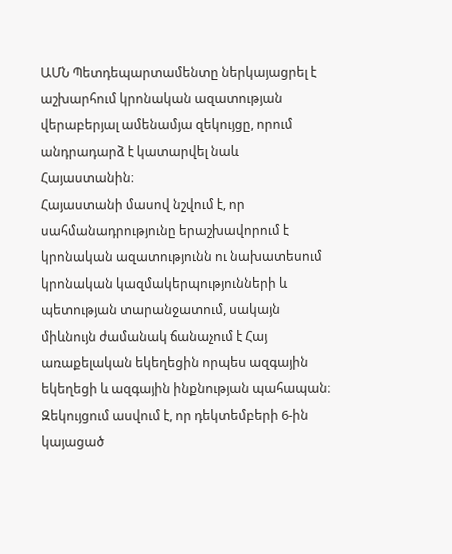ԱՄՆ Պետդեպարտամենտը ներկայացրել է աշխարհում կրոնական ազատության վերաբերյալ ամենամյա զեկույցը, որում անդրադարձ է կատարվել նաև Հայաստանին։
Հայաստանի մասով նշվում է, որ սահմանադրությունը երաշխավորում է կրոնական ազատությունն ու նախատեսում կրոնական կազմակերպությունների և պետության տարանջատում, սակայն միևնույն ժամանակ ճանաչում է Հայ առաքելական եկեղեցին որպես ազգային եկեղեցի և ազգային ինքնության պահապան։
Զեկույցում ասվում է, որ դեկտեմբերի 6-ին կայացած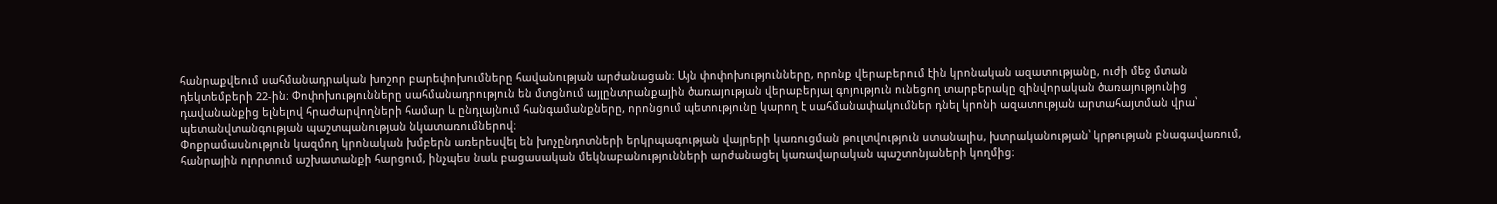հանրաքվեում սահմանադրական խոշոր բարեփոխումները հավանության արժանացան։ Այն փոփոխությունները, որոնք վերաբերում էին կրոնական ազատությանը, ուժի մեջ մտան դեկտեմբերի 22-ին։ Փոփոխությունները սահմանադրություն են մտցնում այլընտրանքային ծառայության վերաբերյալ գոյություն ունեցող տարբերակը զինվորական ծառայությունից դավանանքից ելնելով հրաժարվողների համար և ընդլայնում հանգամանքները, որոնցում պետությունը կարող է սահմանափակումներ դնել կրոնի ազատության արտահայտման վրա՝ պետանվտանգության պաշտպանության նկատառումներով։
Փոքրամասնություն կազմող կրոնական խմբերն առերեսվել են խոչընդոտների երկրպագության վայրերի կառուցման թուլտվություն ստանալիս, խտրականության՝ կրթության բնագավառում, հանրային ոլորտում աշխատանքի հարցում, ինչպես նաև բացասական մեկնաբանությունների արժանացել կառավարական պաշտոնյաների կողմից։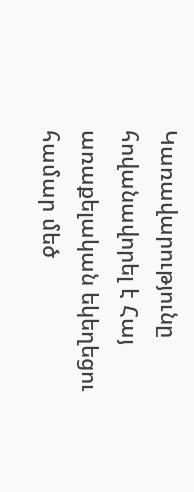Կառավարությունը հովանավորել է Հայ առաքելական եկեղեցու համար մեծ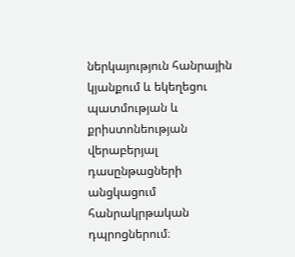ներկայություն հանրային կյանքում և եկեղեցու պատմության և քրիստոնեության վերաբերյալ դասընթացների անցկացում հանրակրթական դպրոցներում։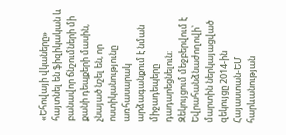«Եհովայի վկաները» հայտնել են ֆիզիկական և բանավոր ճնշումների մի քանի դեպքերի մասին, չնայած նշել են, որ ոստիկանությունը առհասարակ արձագանքում է նման միջադեպերը դադարեցնելուն։ Զեկույցում մեջբերվում է Եվրահանձնաժողովի՝ մարտին ներկայացված զեկույցը 2014-ին Հայաստան-ԵՄ հարևանության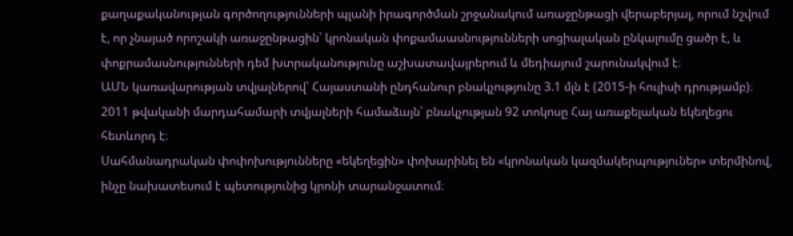քաղաքականության գործողությունների պլանի իրագործման շրջանակում առաջընթացի վերաբերյալ, որում նշվում է, որ չնայած որոշակի առաջընթացին՝ կրոնական փոքամաասնությունների սոցիալական ընկալումը ցածր է, և փոքրամասնությունների դեմ խտրականությունը աշխատավայրերում և մեդիայում շարունակվում է։
ԱՄՆ կառավարության տվյալներով՝ Հայաստանի ընդհանուր բնակչությունը 3.1 մլն է (2015-ի հուլիսի դրությամբ)։ 2011 թվականի մարդահամարի տվյալների համաձայն՝ բնակչության 92 տոկոսը Հայ առաքելական եկեղեցու հետևորդ է։
Սահմանադրական փոփոխությունները «եկեղեցին» փոխարինել են «կրոնական կազմակերպություներ» տերմինով, ինչը նախատեսում է պետությունից կրոնի տարանջատում։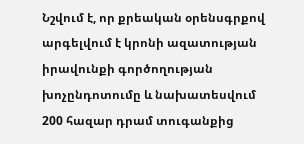Նշվում է, որ քրեական օրենսգրքով արգելվում է կրոնի ազատության իրավունքի գործողության խոչընդոտումը և նախատեսվում 200 հազար դրամ տուգանքից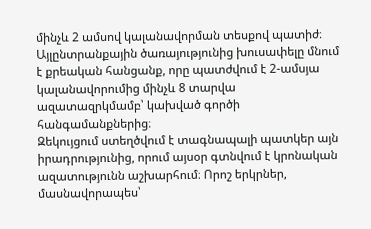մինչև 2 ամսով կալանավորման տեսքով պատիժ։ Այլընտրանքային ծառայությունից խուսափելը մնում է քրեական հանցանք, որը պատժվում է 2-ամսյա կալանավորումից մինչև 8 տարվա ազատազրկմամբ՝ կախված գործի հանգամանքներից։
Զեկույցում ստեղծվում է տագնապալի պատկեր այն իրադրությունից, որում այսօր գտնվում է կրոնական ազատությունն աշխարհում։ Որոշ երկրներ, մասնավորապես՝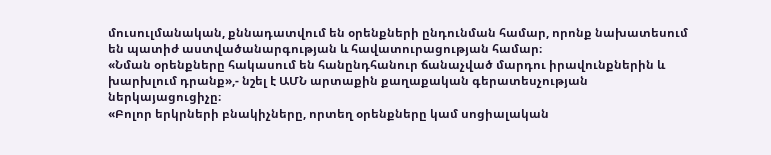մուսուլմանական, քննադատվում են օրենքների ընդունման համար, որոնք նախատեսում են պատիժ աստվածանարգության և հավատուրացության համար։
«Նման օրենքները հակասում են հանընդհանուր ճանաչված մարդու իրավունքներին և խարխլում դրանք»,- նշել է ԱՄՆ արտաքին քաղաքական գերատեսչության ներկայացուցիչը։
«Բոլոր երկրների բնակիչները, որտեղ օրենքները կամ սոցիալական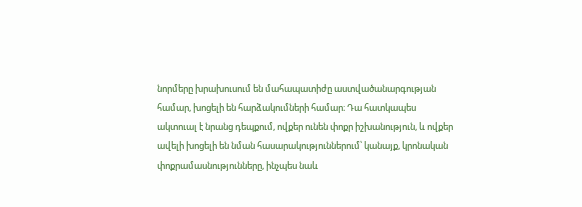նորմերը խրախուսում են մահապատիժը աստվածանարգության համար, խոցելի են հարձակումների համար։ Դա հատկապես ակտուալ է նրանց դեպքում, ովքեր ունեն փոքր իշխանություն, և ովքեր ավելի խոցելի են նման հասարակություններում՝ կանայք, կրոնական փոքրամասնությունները, ինչպես նաև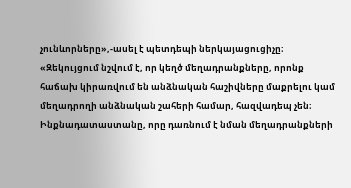չունևորները»,-ասել է պետդեպի ներկայացուցիչը։
«Զեկույցում նշվում է, որ կեղծ մեղադրանքները, որոնք հաճախ կիրառվում են անձնական հաշիվները մաքրելու կամ մեղադրողի անձնական շահերի համար, հազվադեպ չեն։ Ինքնադատաստանը, որը դառնում է նման մեղադրանքների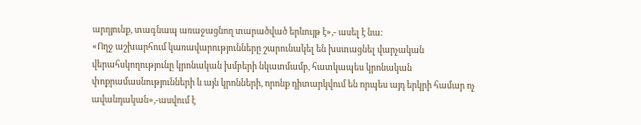արդյունք, տագնապ առաջացնող տարածված երևույթ է»,- ասել է նա։
«Ողջ աշխարհում կառավարությունները շարունակել են խստացնել վարչական վերահսկողությունը կրոնական խմբերի նկատմամբ, հատկապես կրոնական փոքրամասնությունների և այն կրոնների, որոնք դիտարկվում են որպես այդ երկրի համար ոչ ավանդական»,-ասվում է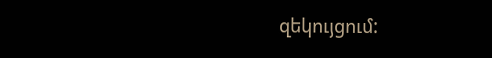զեկույցում: